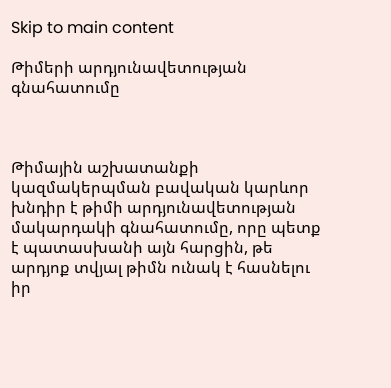Skip to main content

Թիմերի արդյունավետության գնահատումը



Թիմային աշխատանքի կազմակերպման բավական կարևոր խնդիր է թիմի արդյունավետության մակարդակի գնահատումը, որը պետք է պատասխանի այն հարցին, թե արդյոք տվյալ թիմն ունակ է հասնելու իր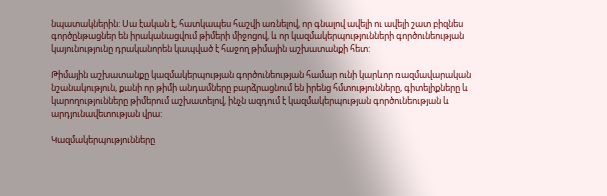նպատակներին: Սա էական է, հատկապես հաշվի առնելով, որ գնալով ավելի ու ավելի շատ բիզնես գործընթացներ են իրականացվում թիմերի միջոցով, և որ կազմակերպությունների գործունեության կայունությունը դրականորեն կապված է հաջող թիմային աշխատանքի հետ:

Թիմային աշխատանքը կազմակերպության գործունեության համար ունի կարևոր ռազմավարական նշանակություն, քանի որ թիմի անդամները բարձրացնում են իրենց հմտությունները, գիտելիքները և կարողությունները թիմերում աշխատելով, ինչն ազդում է կազմակերպության գործունեության և արդյունավետության վրա:

Կազմակերպությունները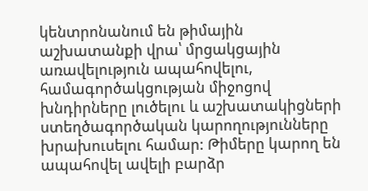կենտրոնանում են թիմային աշխատանքի վրա՝ մրցակցային առավելություն ապահովելու, համագործակցության միջոցով խնդիրները լուծելու և աշխատակիցների ստեղծագործական կարողությունները խրախուսելու համար: Թիմերը կարող են ապահովել ավելի բարձր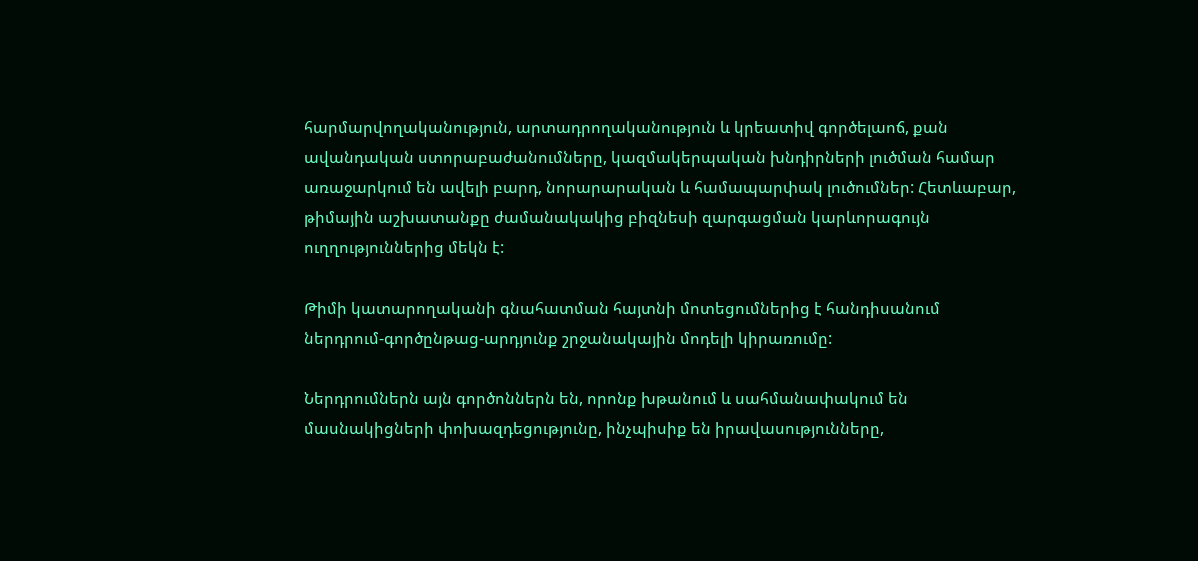հարմարվողականություն, արտադրողականություն և կրեատիվ գործելաոճ, քան ավանդական ստորաբաժանումները, կազմակերպական խնդիրների լուծման համար առաջարկում են ավելի բարդ, նորարարական և համապարփակ լուծումներ: Հետևաբար, թիմային աշխատանքը ժամանակակից բիզնեսի զարգացման կարևորագույն ուղղություններից մեկն է:

Թիմի կատարողականի գնահատման հայտնի մոտեցումներից է հանդիսանում ներդրում-գործընթաց-արդյունք շրջանակային մոդելի կիրառումը:

Ներդրումներն այն գործոններն են, որոնք խթանում և սահմանափակում են մասնակիցների փոխազդեցությունը, ինչպիսիք են իրավասությունները,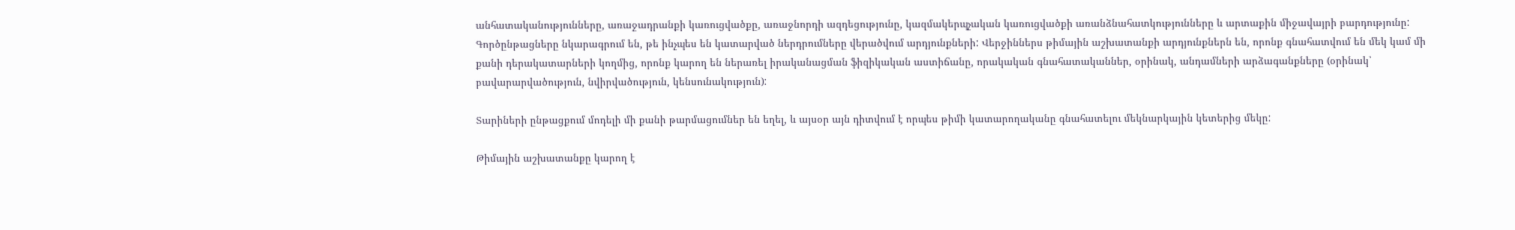անհատականությունները, առաջադրանքի կառուցվածքը, առաջնորդի ազդեցությունը, կազմակերպչական կառուցվածքի առանձնահատկությունները և արտաքին միջավայրի բարդությունը: Գործընթացները նկարագրում են, թե ինչպես են կատարված ներդրումները վերածվում արդյունքների: Վերջիններս թիմային աշխատանքի արդյունքներն են, որոնք գնահատվում են մեկ կամ մի քանի դերակատարների կողմից, որոնք կարող են ներառել իրականացման ֆիզիկական աստիճանը, որակական գնահատականներ, օրինակ, անդամների արձագանքները (օրինակ՝ բավարարվածություն, նվիրվածություն, կենսունակություն):

Տարիների ընթացքում մոդելի մի քանի թարմացումներ են եղել, և այսօր այն դիտվում է որպես թիմի կատարողականը գնահատելու մեկնարկային կետերից մեկը:

Թիմային աշխատանքը կարող է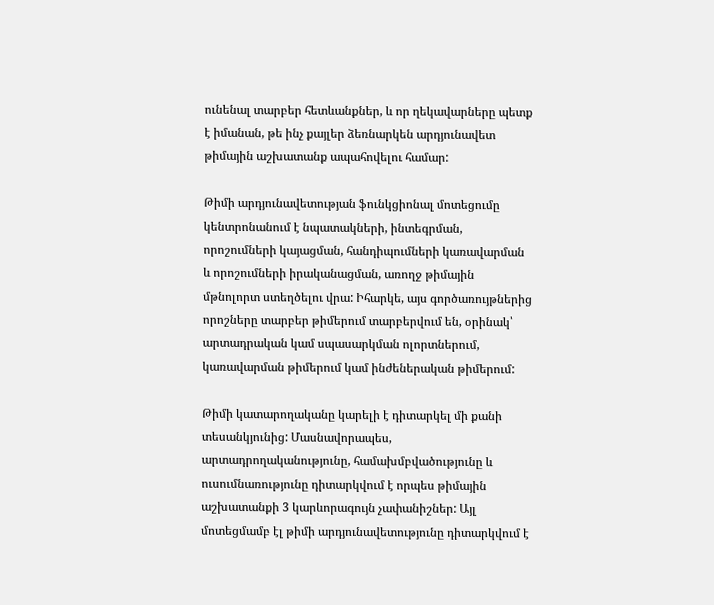ունենալ տարբեր հետևանքներ, և որ ղեկավարները պետք է իմանան, թե ինչ քայլեր ձեռնարկեն արդյունավետ թիմային աշխատանք ապահովելու համար:

Թիմի արդյունավետության ֆունկցիոնալ մոտեցումը կենտրոնանում է նպատակների, ինտեգրման, որոշումների կայացման, հանդիպումների կառավարման և որոշումների իրականացման, առողջ թիմային մթնոլորտ ստեղծելու վրա: Իհարկե, այս գործառույթներից որոշները տարբեր թիմերում տարբերվում են, օրինակ՝ արտադրական կամ սպասարկման ոլորտներում, կառավարման թիմերում կամ ինժեներական թիմերում:

Թիմի կատարողականը կարելի է դիտարկել մի քանի տեսանկյունից: Մասնավորապես, արտադրողականությունը, համախմբվածությունը և ուսումնառությունը դիտարկվում է որպես թիմային աշխատանքի 3 կարևորագույն չափանիշներ: Այլ մոտեցմամբ էլ թիմի արդյունավետությունը դիտարկվում է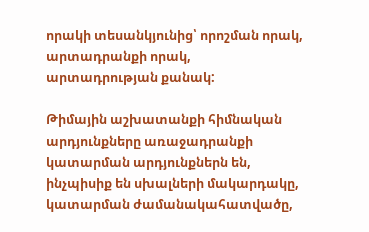որակի տեսանկյունից՝ որոշման որակ, արտադրանքի որակ, արտադրության քանակ:

Թիմային աշխատանքի հիմնական արդյունքները առաջադրանքի կատարման արդյունքներն են, ինչպիսիք են սխալների մակարդակը, կատարման ժամանակահատվածը,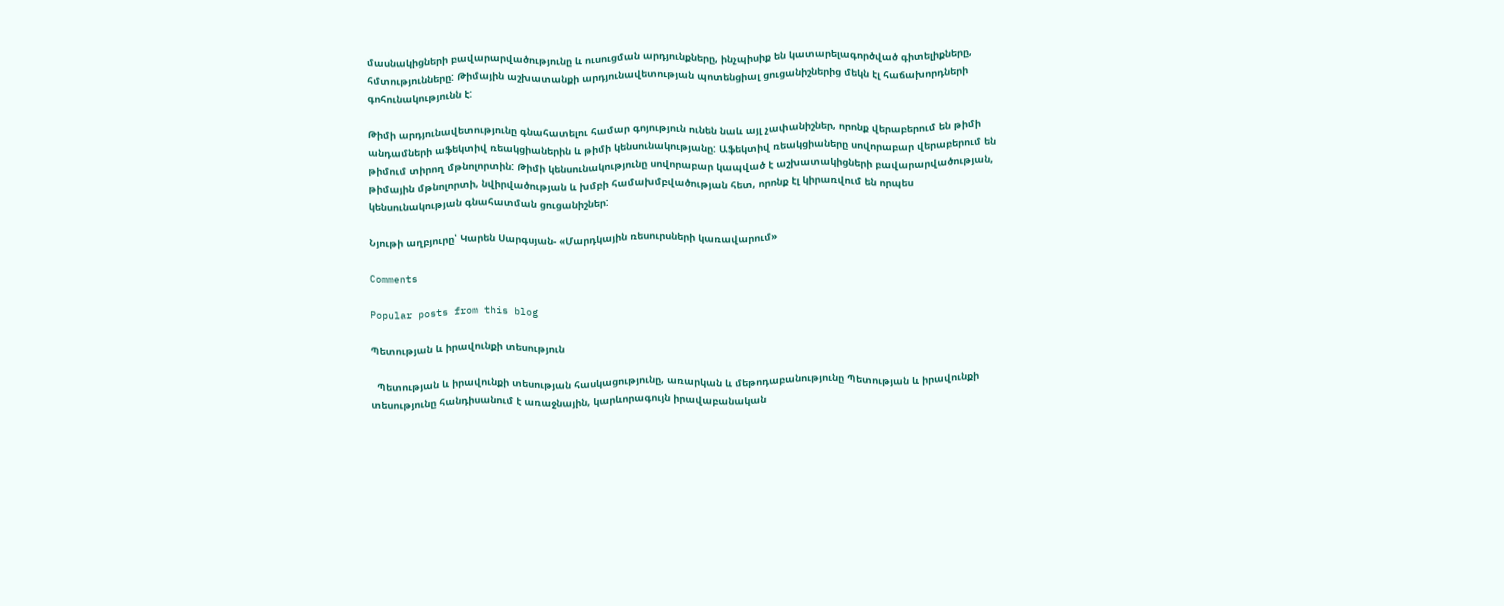մասնակիցների բավարարվածությունը և ուսուցման արդյունքները, ինչպիսիք են կատարելագործված գիտելիքները, հմտությունները: Թիմային աշխատանքի արդյունավետության պոտենցիալ ցուցանիշներից մեկն էլ հաճախորդների գոհունակությունն է:

Թիմի արդյունավետությունը գնահատելու համար գոյություն ունեն նաև այլ չափանիշներ, որոնք վերաբերում են թիմի անդամների աֆեկտիվ ռեակցիաներին և թիմի կենսունակությանը: Աֆեկտիվ ռեակցիաները սովորաբար վերաբերում են թիմում տիրող մթնոլորտին: Թիմի կենսունակությունը սովորաբար կապված է աշխատակիցների բավարարվածության, թիմային մթնոլորտի, նվիրվածության և խմբի համախմբվածության հետ, որոնք էլ կիրառվում են որպես կենսունակության գնահատման ցուցանիշներ:

Նյութի աղբյուրը՝ Կարեն Սարգսյան- «Մարդկային ռեսուրսների կառավարում»

Comments

Popular posts from this blog

Պետության և իրավունքի տեսություն

  Պետության և իրավունքի տեսության հասկացությունը, առարկան և մեթոդաբանությունը Պետության և իրավունքի տեսությունը հանդիսանում է առաջնային, կարևորագույն իրավաբանական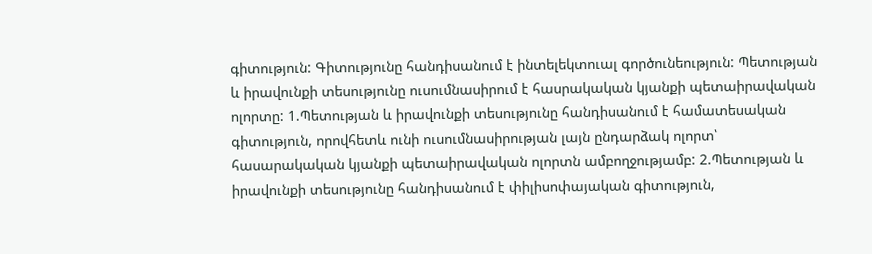գիտություն: Գիտությունը հանդիսանում է ինտելեկտուալ գործունեություն: Պետության և իրավունքի տեսությունը ուսումնասիրում է հասրակական կյանքի պետաիրավական ոլորտը: 1.Պետության և իրավունքի տեսությունը հանդիսանում է համատեսական գիտություն, որովհետև ունի ուսումնասիրության լայն ընդարձակ ոլորտ՝ հասարակական կյանքի պետաիրավական ոլորտն ամբողջությամբ: 2.Պետության և իրավունքի տեսությունը հանդիսանում է փիլիսոփայական գիտություն,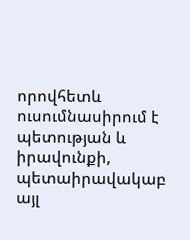որովհետև ուսումնասիրում է պետության և իրավունքի, պետաիրավակաբ այլ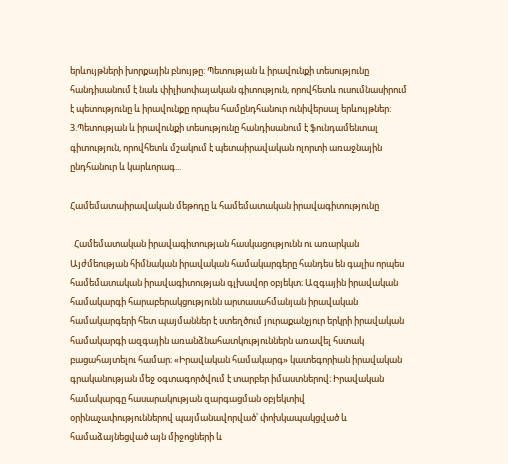երևույթների խորքային բնույթը: Պետության և իրավունքի տեսությունը հանդիսանում է նաև փիլիսոփայական գիտություն, որովհետև ուսումնասիրում է պետությունը և իրավունքը որպես համընդհանուր ունիվերսալ երևույթներ: 3.Պետության և իրավունքի տեսությունը հանդիսանում է ֆունդամենտալ գիտություն, որովհետև մշակում է պետաիրավական ոլորտի առաջնային ընդհանուր և կարևորագ...

Համեմատաիրավական մեթոդը և համեմատական իրավագիտությունը

  Համեմատական իրավագիտության հասկացությունն ու առարկան Այժմեության հիմնական իրավական համակարգերը հանդես են գալիս որպես համեմատական իրավագիտության գլխավոր օբյեկտ։ Ազգային իրավական համակարգի հարաբերակցությունն արտասահմանյան իրավական համակարգերի հետ պայմաններ է ստեղծում յուրաքանչյուր երկրի իրավական համակարգի ազգային առանձնահատկություններն առավել հստակ բացահայտելու համար։ «Իրավական համակարգ» կատեգորիան իրավական գրականության մեջ օգտագործվում է տարբեր իմաստներով։ Իրավական համակարգը հասարակության զարգացման օբյեկտիվ օրինաչափություններով պայմանավորված՝ փոխկապակցված և համաձայնեցված այն միջոցների և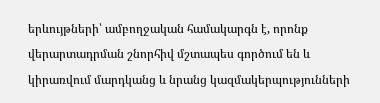երևույթների՝ ամբողջական համակարգն է, որոնք վերարտադրման շնորհիվ մշտապես գործում են և կիրառվում մարդկանց և նրանց կազմակերպությունների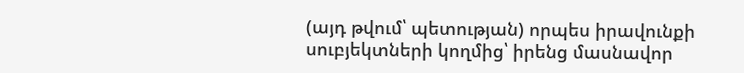(այդ թվում՝ պետության) որպես իրավունքի սուբյեկտների կողմից՝ իրենց մասնավոր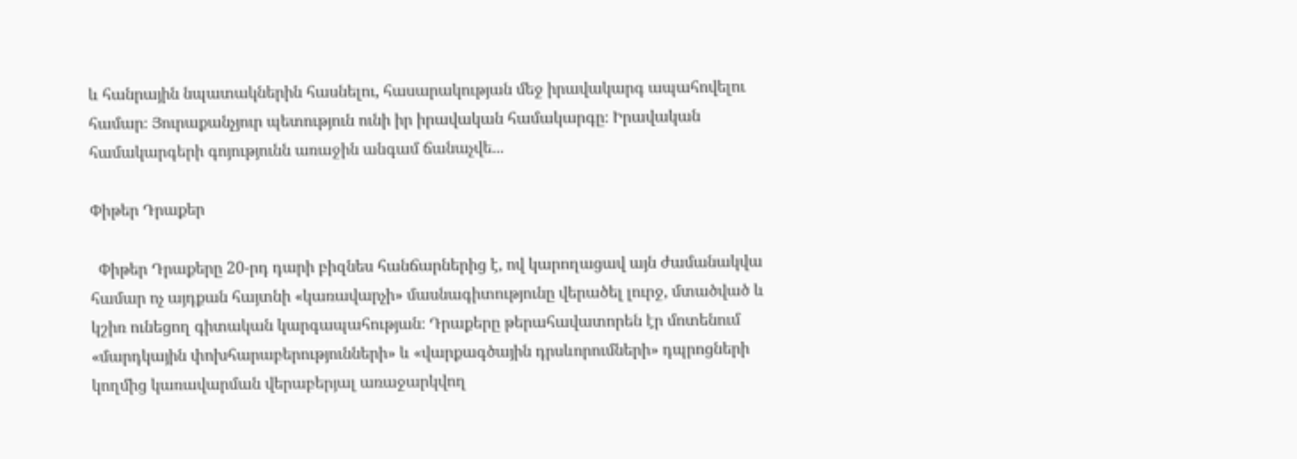և հանրային նպատակներին հասնելու, հասարակության մեջ իրավակարգ ապահովելու համար։ Յուրաքանչյուր պետություն ունի իր իրավական համակարգը։ Իրավական համակարգերի գոյությունն առաջին անգամ ճանաչվե...

Փիթեր Դրաքեր

  Փիթեր Դրաքերը 20-րդ դարի բիզնես հանճարներից է, ով կարողացավ այն ժամանակվա համար ոչ այդքան հայտնի «կառավարչի» մասնագիտությունը վերածել լուրջ, մտածված և կշիռ ունեցող գիտական կարգապահության։ Դրաքերը թերահավատորեն էր մոտենում «մարդկային փոխհարաբերությունների» և «վարքագծային դրսևորումների» դպրոցների կողմից կառավարման վերաբերյալ առաջարկվող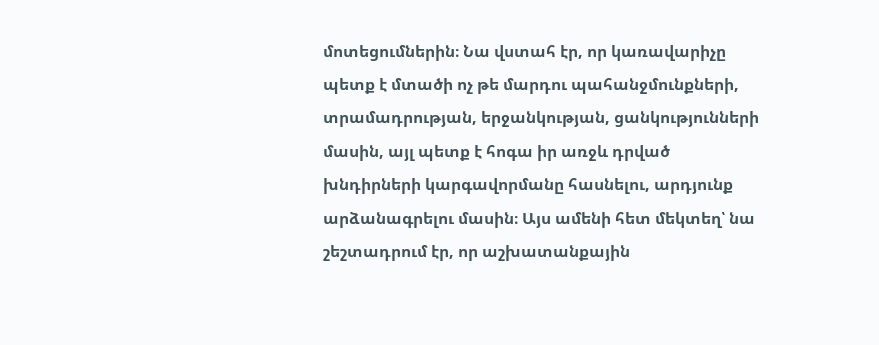մոտեցումներին։ Նա վստահ էր, որ կառավարիչը պետք է մտածի ոչ թե մարդու պահանջմունքների, տրամադրության, երջանկության, ցանկությունների մասին, այլ պետք է հոգա իր առջև դրված խնդիրների կարգավորմանը հասնելու, արդյունք արձանագրելու մասին։ Այս ամենի հետ մեկտեղ՝ նա շեշտադրում էր, որ աշխատանքային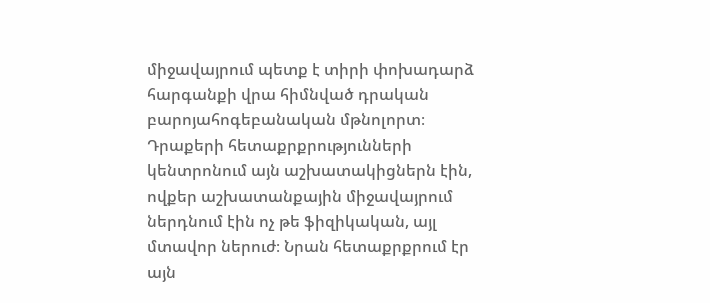միջավայրում պետք է տիրի փոխադարձ հարգանքի վրա հիմնված դրական բարոյահոգեբանական մթնոլորտ։ Դրաքերի հետաքրքրությունների կենտրոնում այն աշխատակիցներն էին, ովքեր աշխատանքային միջավայրում ներդնում էին ոչ թե ֆիզիկական, այլ մտավոր ներուժ։ Նրան հետաքրքրում էր այն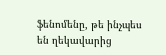ֆենոմենը, թե ինչպես են ղեկավարից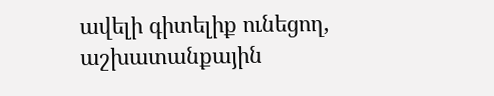ավելի գիտելիք ունեցող, աշխատանքային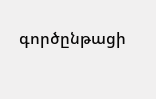գործընթացի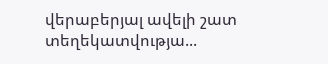վերաբերյալ ավելի շատ տեղեկատվությա...